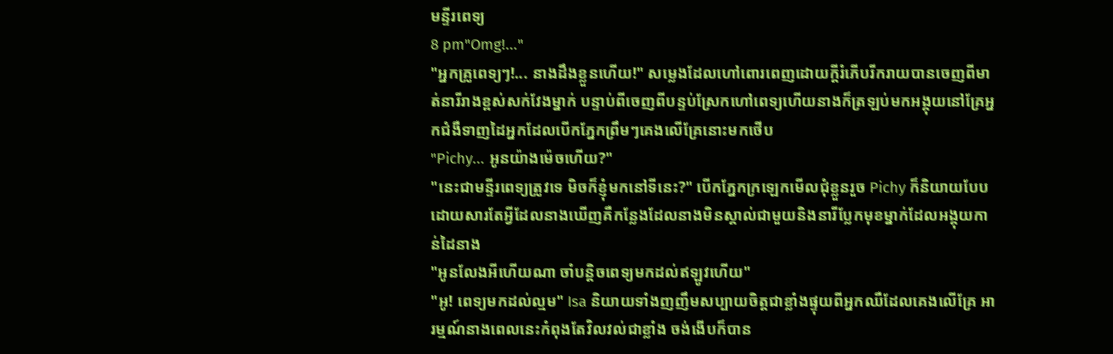មន្ទីរពេទ្យ
8 pm"Omg!..."
"អ្នកគ្រូពេទ្យៗ!... នាងដឹងខ្លួនហើយ!" សម្លេងដែលហៅពោរពេញដោយក្តីរំភើបរីករាយបានចេញពីមាត់នារីរាងខ្ពស់សក់វែងម្នាក់ បន្ទាប់ពីចេញពីបន្ទប់ស្រែកហៅពេទ្យហើយនាងក៏ត្រឡប់មកអង្គុយនៅគ្រែអ្នកជំងឺទាញដៃអ្នកដែលបើកភ្នែកព្រឹមៗគេងលើគ្រែនោះមកថើប
"Pichy... អូនយ៉ាងម៉េចហើយ?"
"នេះជាមន្ទីរពេទ្យត្រូវទេ មិចក៏ខ្ញុំមកនៅទីនេះ?" បើកភ្នែកក្រឡេកមើលជុំខ្លួនរួច Pichy ក៏និយាយបែប ដោយសារតែអ្វីដែលនាងឃើញគឺកន្លែងដែលនាងមិនស្គាល់ជាមួយនិងនារីប្លែកមុខម្នាក់ដែលអង្គុយកាន់ដៃនាង
"អូនលែងអីហើយណា ចាំបន្តិចពេទ្យមកដល់ឥឡូវហើយ"
"អូ! ពេទ្យមកដល់ល្មម" Isa និយាយទាំងញញឹមសប្បាយចិត្តជាខ្លាំងផ្ទុយពីអ្នកឈឺដែលគេងលើគ្រែ អារម្មណ៍នាងពេលនេះកំពុងតែវិលវល់ជាខ្លាំង ចង់ងើបក៏បាន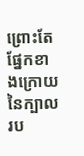ព្រោះតែផ្នែកខាងក្រោយនៃក្បាលរប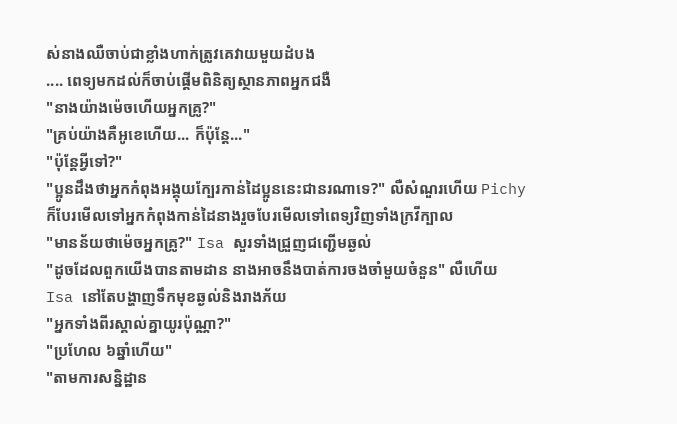ស់នាងឈឺចាប់ជាខ្លាំងហាក់ត្រូវគេវាយមួយដំបង
.... ពេទ្យមកដល់ក៏ចាប់ផ្តើមពិនិត្យស្ថានភាពអ្នកជងឺ
"នាងយ៉ាងម៉េចហើយអ្នកគ្រូ?"
"គ្រប់យ៉ាងគឺអូខេហើយ... ក៏ប៉ុន្តែ..."
"ប៉ុន្តែអ្វីទៅ?"
"ប្អូនដឹងថាអ្នកកំពុងអង្គុយក្បែរកាន់ដៃប្អូននេះជានរណាទេ?" លឺសំណួរហើយ Pichy ក៏បែរមើលទៅអ្នកកំពុងកាន់ដៃនាងរួចបែរមើលទៅពេទ្យវិញទាំងក្រវីក្បាល
"មានន័យថាម៉េចអ្នកគ្រូ?" Isa សួរទាំងជ្រួញជញ្ជើមឆ្ងល់
"ដូចដែលពួកយើងបានតាមដាន នាងអាចនឹងបាត់ការចងចាំមួយចំនួន" លឺហើយ Isa នៅតែបង្ហាញទឹកមុខឆ្ងល់និងរាងភ័យ
"អ្នកទាំងពីរស្គាល់គ្នាយូរប៉ុណ្ណា?"
"ប្រហែល ៦ឆ្នាំហើយ"
"តាមការសន្និដ្ឋាន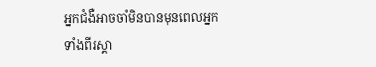អ្នកជំងឺអាចចាំមិនបានមុនពេលអ្នកទាំងពីរស្គា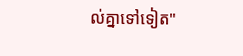ល់គ្នាទៅទៀត"